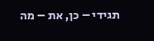תגידי – כן, את – מה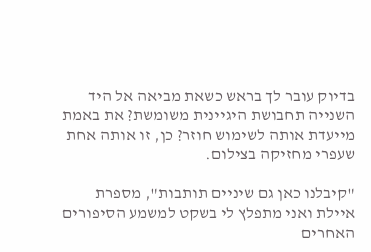בדיוק עובר לך בראש כשאת מביאה אל היד השנייה תחבושת היגיינית משומשת? את באמת מייעדת אותה לשימוש חוזר? כן, זו אותה אחת שעפרי מחזיקה בצילום.

"קיבלנו כאן גם שיניים תותבות", מספרת איילת ואני מתפלץ לי בשקט למשמע הסיפורים האחרים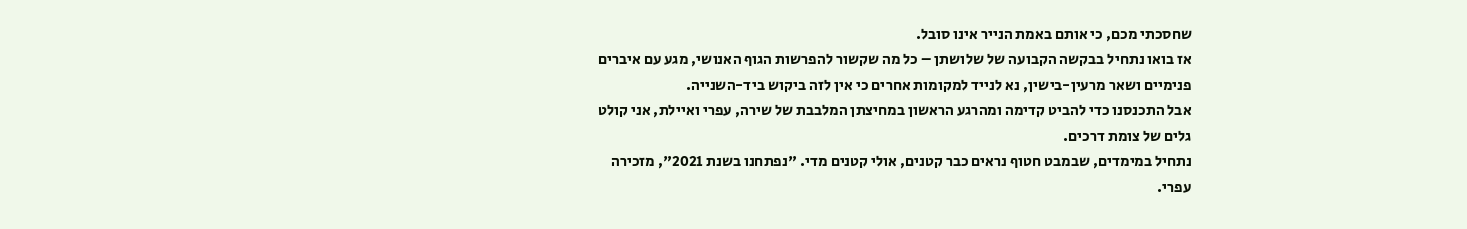שחסכתי מכם, כי אותם באמת הנייר אינו סובל.
אז בואו נתחיל בבקשה הקבועה של שלושתן – כל מה שקשור להפרשות הגוף האנושי, מגע עם איברים פנימיים ושאר מרעין-בישין, נא לנייד למקומות אחרים כי אין לזה ביקוש ביד-השנייה.
אבל התכנסנו כדי להביט קדימה ומהרגע הראשון במחיצתן המלבבת של שירה, עפרי ואיילת, אני קולט גלים של צומת דרכים.
נתחיל במימדים, שבמבט חטוף נראים כבר קטנים, אולי קטנים מדי. "נפתחנו בשנת 2021", מזכירה עפרי.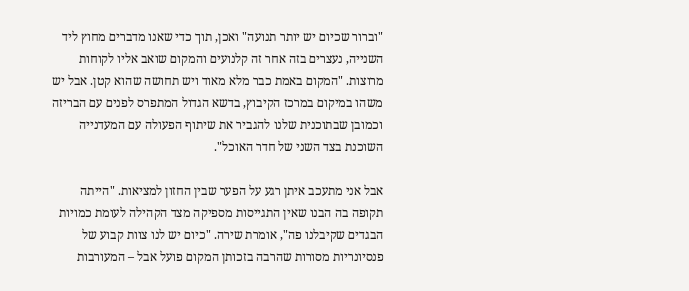"וברור שכיום יש יותר תנועה" ואכן, תוך כדי שאנו מדברים מחוץ ליד השנייה, נעצרים בזה אחר זה קלנועים והמקום שואב אליו לקוחות מרוצות. "המקום באמת כבר מלא מאוד ויש תחושה שהוא קטן. אבל יש משהו במיקום במרכז הקיבוץ, בדשא הגדול המתפרס לפנים עם הבריזה וכמובן שבתוכנית שלנו להגביר את שיתוף הפעולה עם המעדנייה השוכנת בצד השני של חדר האוכל".

אבל אני מתעכב איתן רגע על הפער שבין החזון למציאות. "הייתה תקופה בה הבנו שאין התגייסות מספיקה מצד הקהילה לעומת כמויות הבגדים שקיבלנו פה", אומרת שירה. "כיום יש לנו צוות קבוע של פנסיונריות מסורות שהרבה בזכותן המקום פועל אבל – המעורבות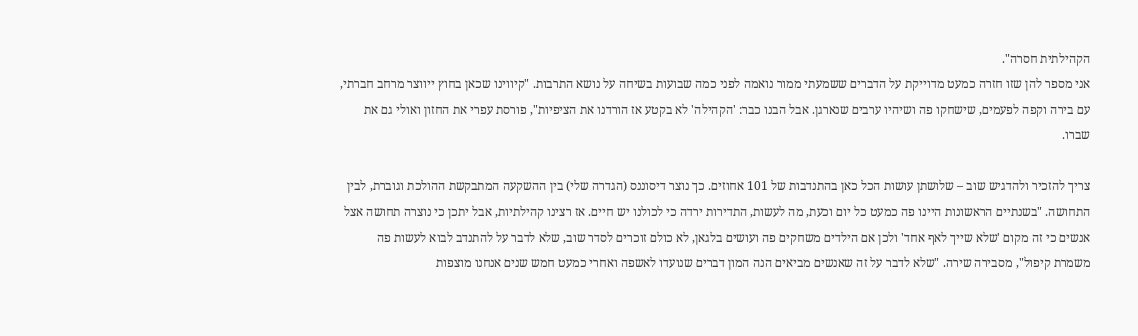הקהילתית חסרה".
אני מספר להן שזו חזרה כמעט מדוייקת על הדברים ששמעתי ממור נואמה לפני כמה שבועות בשיחה על נושא התרבות. "קיווינו שכאן בחוץ ייווצר מרחב חברתי, עם בירה וקפה לפעמים, שישחקו פה ושיהיו ערבים שנארגן. אבל הבנו כבר: 'הקהילה' לא בקטע אז הורדנו את הציפיות", פורסת עפרי את החזון ואולי גם את שברו.

צריך להזכיר ולהדגיש שוב – שלושתן עושות הכל כאן בהתנדבות של 101 אחוזים. כך נוצר דיסוננס (הגדרה שלי) בין ההשקעה המתבקשת ההולכת וגוברת, לבין התחושה. "בשנתיים הראשונות היינו פה כמעט כל יום וכעת, מה לעשות, התדירות ירדה כי לכולנו יש חיים. אז רצינו קהילתיות, אבל יתכן כי נוצרה תחושה אצל אנשים כי זה מקום 'שלא שייך לאף אחד' ולכן אם הילדים משחקים פה ועושים בלגאן, לא כולם זוכרים לסדר שוב, שלא לדבר על להתנדב לבוא לעשות פה משמרת קיפול", מסבירה שירה. "שלא לדבר על זה שאנשים מביאים הנה המון דברים שנועדו לאשפה ואחרי כמעט חמש שנים אנחנו מוצפות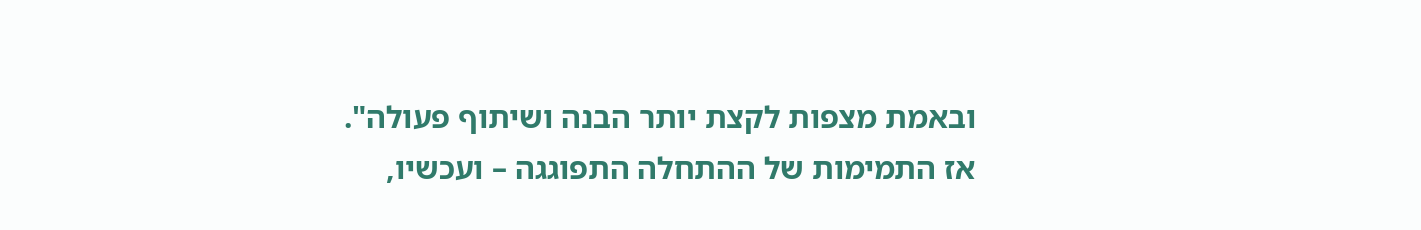ובאמת מצפות לקצת יותר הבנה ושיתוף פעולה".
אז התמימות של ההתחלה התפוגגה – ועכשיו,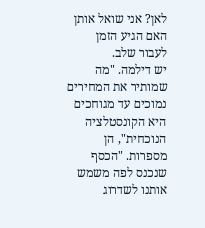לאן? אני שואל אותן האם הגיע הזמן לעבור שלב.
יש דילמה. "מה שמותיר את המחירים נמוכים עד מגוחכים היא הקונסטלציה הנוכחית", הן מספרות. "הכסף שנכנס לפה משמש אותנו לשדרוג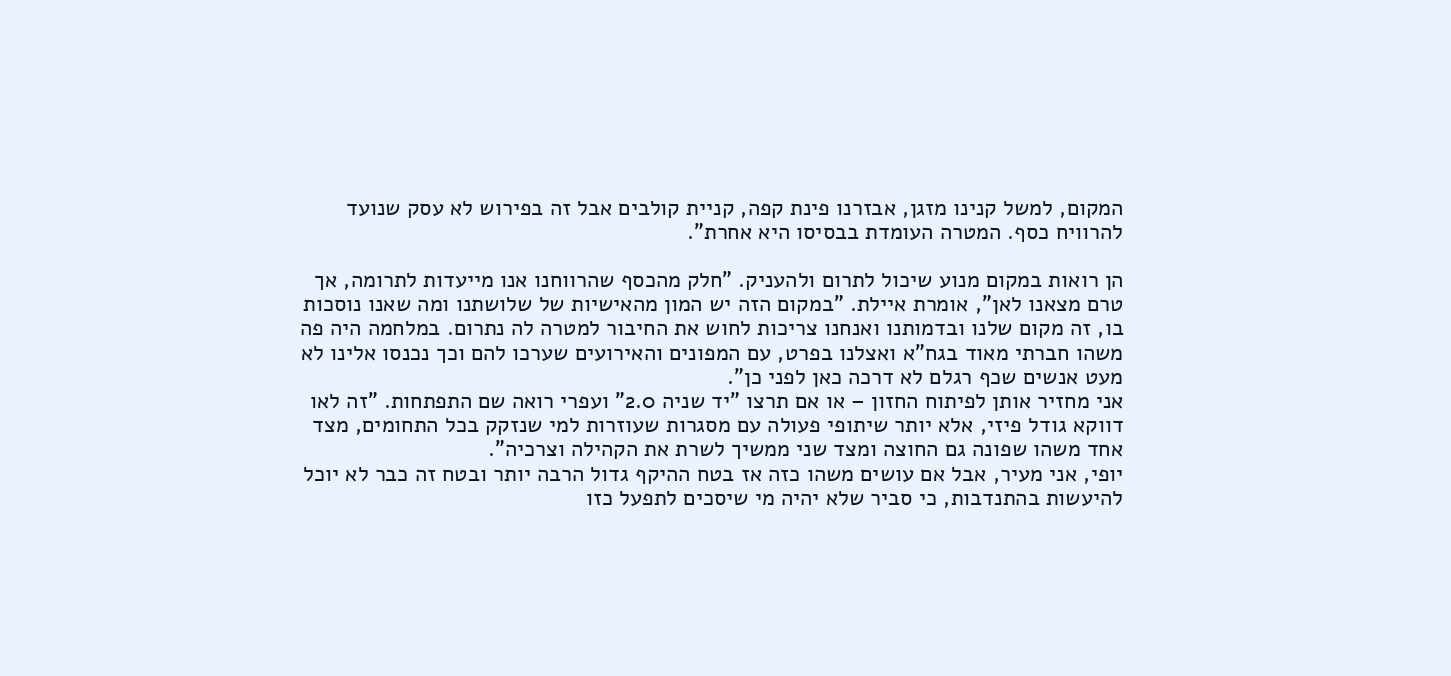המקום, למשל קנינו מזגן, אבזרנו פינת קפה, קניית קולבים אבל זה בפירוש לא עסק שנועד להרוויח כסף. המטרה העומדת בבסיסו היא אחרת".

הן רואות במקום מנוע שיכול לתרום ולהעניק. "חלק מהכסף שהרווחנו אנו מייעדות לתרומה, אך טרם מצאנו לאן", אומרת איילת. "במקום הזה יש המון מהאישיות של שלושתנו ומה שאנו נוסכות בו, זה מקום שלנו ובדמותנו ואנחנו צריכות לחוש את החיבור למטרה לה נתרום. במלחמה היה פה משהו חברתי מאוד בגח"א ואצלנו בפרט, עם המפונים והאירועים שערכו להם וכך נכנסו אלינו לא מעט אנשים שכף רגלם לא דרכה כאן לפני כן".
אני מחזיר אותן לפיתוח החזון – או אם תרצו "יד שניה 2.0" ועפרי רואה שם התפתחות. "זה לאו דווקא גודל פיזי, אלא יותר שיתופי פעולה עם מסגרות שעוזרות למי שנזקק בכל התחומים, מצד אחד משהו שפונה גם החוצה ומצד שני ממשיך לשרת את הקהילה וצרכיה".
יופי, אני מעיר, אבל אם עושים משהו כזה אז בטח ההיקף גדול הרבה יותר ובטח זה כבר לא יוכל להיעשות בהתנדבות, כי סביר שלא יהיה מי שיסכים לתפעל כזו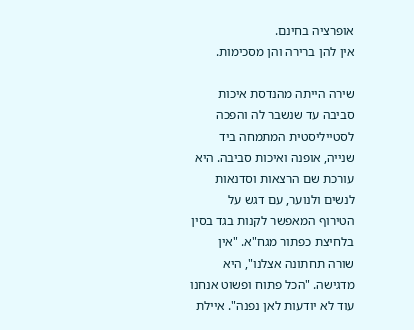אופרציה בחינם.
אין להן ברירה והן מסכימות.

שירה הייתה מהנדסת איכות סביבה עד שנשבר לה והפכה לסטייליסטית המתמחה ביד שנייה, אופנה ואיכות סביבה. היא עורכת שם הרצאות וסדנאות לנשים ולנוער, עם דגש על הטירוף המאפשר לקנות בגד בסין בלחיצת כפתור מגח"א. "אין שורה תחתונה אצלנו", היא מדגישה. "הכל פתוח ופשוט אנחנו עוד לא יודעות לאן נפנה". איילת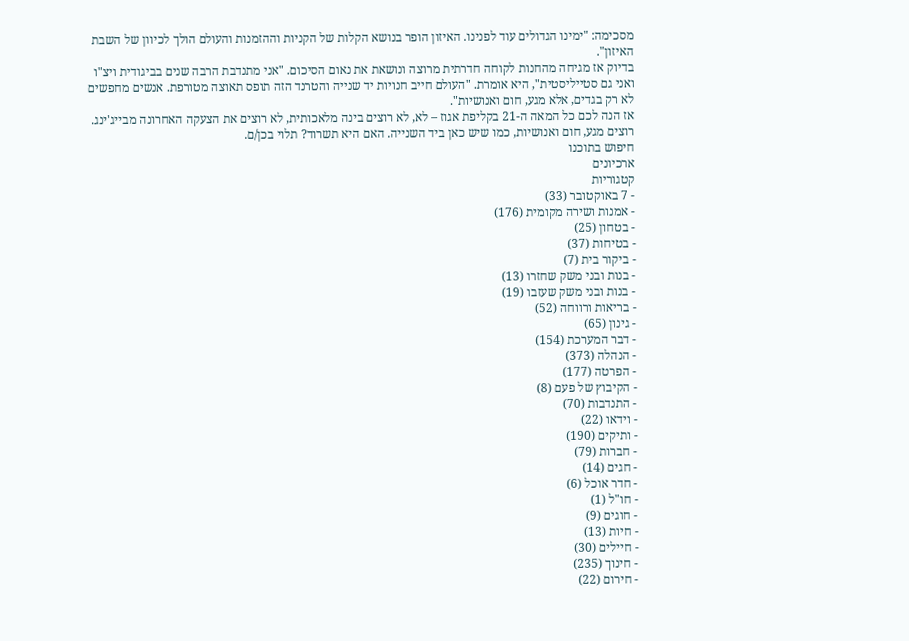מסכימה: "ימינו הגדולים עוד לפנינו. האיזון הופר בנושא הקלות של הקניות וההזמנות והעולם הולך לכיוון של השבת האיזון".
בדיוק אז מגיחה מהחנות לקוחה חדרתית מרוצה ונושאת את נאום הסיכום. "אני מתנדבת הרבה שנים בביגודית ויצ"ו ואני גם סטייליסטית", היא אומרת. "העולם חייב חנויות יד שנייה והטרנד הזה תופס תאוצה מטורפת. אנשים מחפשים לא רק בגדים, אלא מגע, חום ואנושיות".
אז הנה לכם כל המאה ה-21 בקליפת אגוז – לא, לא רוצים בינה מלאכותית, לא רוצים את הצעקה האחרונה מבייג'ינג. רוצים מגע, חום ואנושיות, כמו שיש כאן ביד השנייה. האם היא תשרוד? תלוי בכן/ם.
חיפוש בתוכנו
ארכיונים
קטגוריות
- 7 באוקטובר (33)
- אמנות ושירה מקומית (176)
- בטחון (25)
- בטיחות (37)
- ביקור בית (7)
- בנות ובני משק שחזרו (13)
- בנות ובני משק שעזבו (19)
- בריאות ורווחה (52)
- גינון (65)
- דבר המערכת (154)
- הנהלה (373)
- הפרטה (177)
- הקיבוץ של פעם (8)
- התנדבות (70)
- וידאו (22)
- ותיקים (190)
- חברות (79)
- חגים (14)
- חדר אוכל (6)
- חו"ל (1)
- חוגים (9)
- חיות (13)
- חיילים (30)
- חינוך (235)
- חירום (22)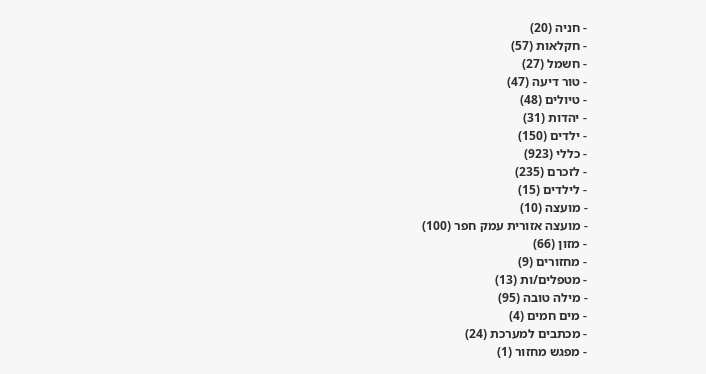- חניה (20)
- חקלאות (57)
- חשמל (27)
- טור דיעה (47)
- טיולים (48)
- יהדות (31)
- ילדים (150)
- כללי (923)
- לזכרם (235)
- לילדים (15)
- מועצה (10)
- מועצה אזורית עמק חפר (100)
- מזון (66)
- מחזורים (9)
- מטפלים/ות (13)
- מילה טובה (95)
- מים חמים (4)
- מכתבים למערכת (24)
- מפגש מחזור (1)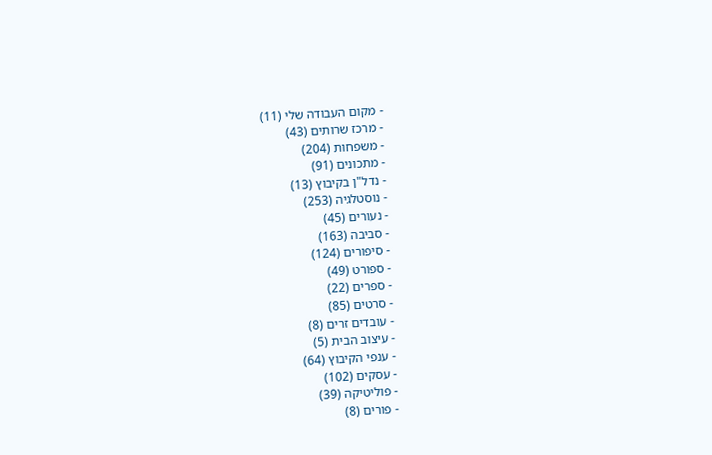- מקום העבודה שלי (11)
- מרכז שרותים (43)
- משפחות (204)
- מתכונים (91)
- נדל"ן בקיבוץ (13)
- נוסטלגיה (253)
- נעורים (45)
- סביבה (163)
- סיפורים (124)
- ספורט (49)
- ספרים (22)
- סרטים (85)
- עובדים זרים (8)
- עיצוב הבית (5)
- ענפי הקיבוץ (64)
- עסקים (102)
- פוליטיקה (39)
- פורים (8)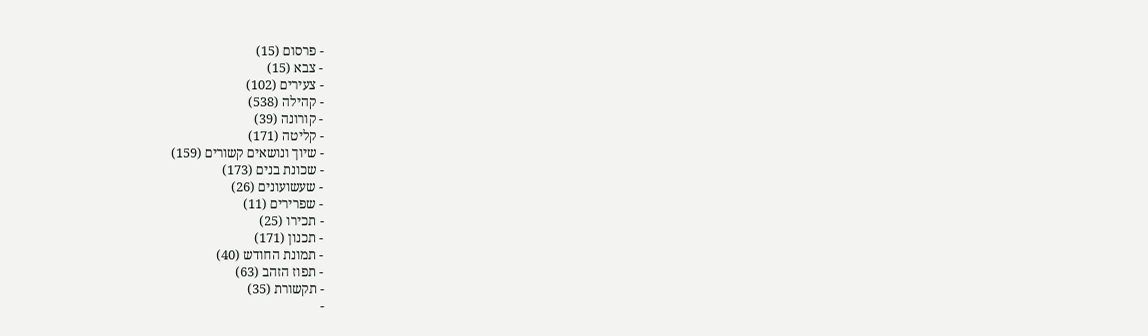- פרסום (15)
- צבא (15)
- צעירים (102)
- קהילה (538)
- קורונה (39)
- קליטה (171)
- שיוך ונושאים קשורים (159)
- שכונת בנים (173)
- שעשועונים (26)
- שפרירים (11)
- תכירו (25)
- תכנון (171)
- תמונת החודש (40)
- תפוז הזהב (63)
- תקשורת (35)
-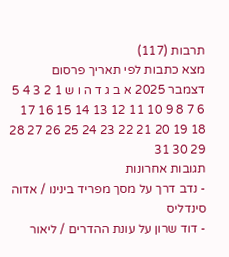תרבות (117)
מצא כתבות לפי תאריך פרסום
דצמבר 2025 א ב ג ד ה ו ש 1 2 3 4 5 6 7 8 9 10 11 12 13 14 15 16 17 18 19 20 21 22 23 24 25 26 27 28 29 30 31
תגובות אחרונות
- נדב דרך על מסך מפריד בינינו / אדוה סינדליס
- דוד שרון על עונת ההדרים / ליאור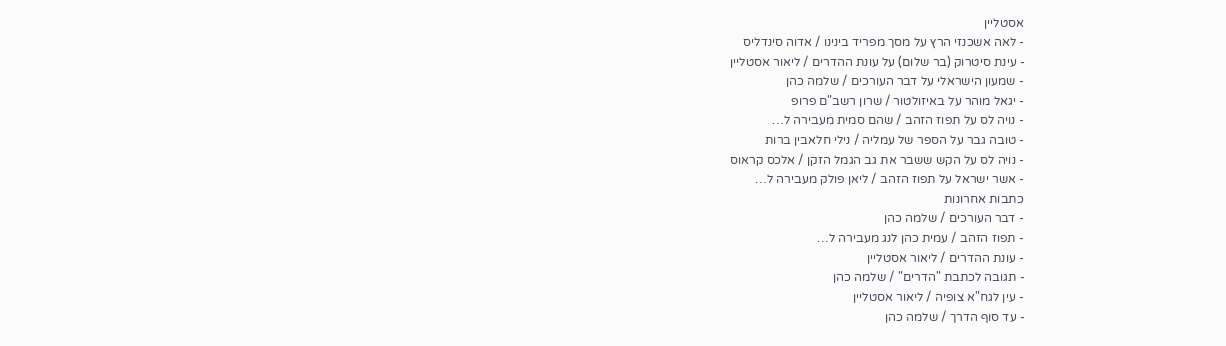אסטליין
- לאה אשכנזי הרץ על מסך מפריד בינינו / אדוה סינדליס
- עינת סיטרוק (בר שלום) על עונת ההדרים / ליאור אסטליין
- שמעון הישראלי על דבר העורכים / שלמה כהן
- יגאל מוהר על באיזולטור / שרון רשב"ם פרופ
- נויה לס על תפוז הזהב / שהם סמית מעבירה ל…
- טובה גבר על הספר של עמליה / נילי חלאבין ברות
- נויה לס על הקש ששבר את גב הגמל הזקן / אלכס קראוס
- אשר ישראל על תפוז הזהב / ליאן פולק מעבירה ל…
כתבות אחרונות
- דבר העורכים / שלמה כהן
- תפוז הזהב / עמית כהן לנג מעבירה ל…
- עונת ההדרים / ליאור אסטליין
- תגובה לכתבת "הדרים" / שלמה כהן
- עין לגח"א צופיה / ליאור אסטליין
- עד סוף הדרך / שלמה כהן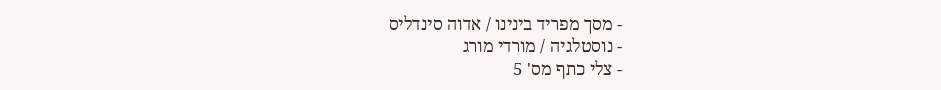- מסך מפריד בינינו / אדוה סינדליס
- נוסטלגיה / מורדי מורג
- צלי כתף מס' 5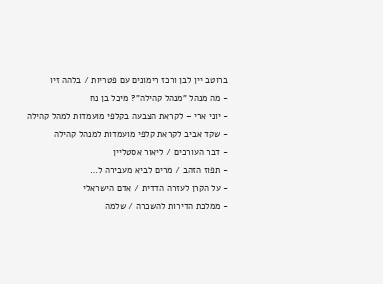ברוטב יין לבן ורכז רימונים עם פטריות / בלהה זיו
- מה מנהל "מנהל קהילה"? מיכל בן נח
- יוני ארי – לקראת הצבעה בקלפי מועמדות למהל קהילה
- שקד אביב לקראת קלפי מועמדות למנהל קהילה
- דבר העורכים / ליאור אסטליין
- תפוז הזהב / מרים לביא מעבירה ל…
- על הקרן לעזרה הדדית / אדם הישראלי
- ממלכת הדירות להשכרה / שלמה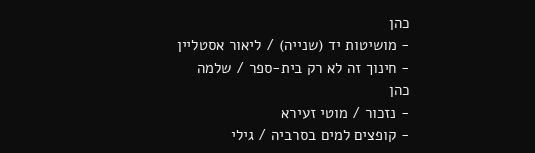כהן
- מושיטות יד (שנייה) / ליאור אסטליין
- חינוך זה לא רק בית-ספר / שלמה כהן
- נזכור / מוטי זעירא
- קופצים למים בסרביה / גילי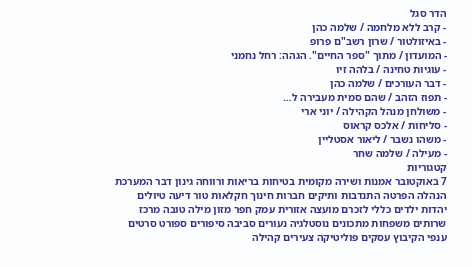הדר סגל
- קרב ללא מלחמה / שלמה כהן
- באיזולטור / שרון רשב"ם פרופ
- המועדון / מתוך "ספר החיים". הגהה: רחל נחמני
- עוגיות טחינה / בלהה זיו
- דבר העורכים / שלמה כהן
- תפוז הזהב / שהם סמית מעבירה ל…
- משולחן מנהל הקהילה / יוני ארי
- סליחות / אלכס קראוס
- משהו נשבר / ליאור אסטליין
- מעילה / שלמה שחר
קטגוריות
7 באוקטובר אמנות ושירה מקומית בטיחות בריאות ורווחה גינון דבר המערכת הנהלה הפרטה התנדבות ותיקים חברות חינוך חקלאות טור דיעה טיולים יהדות ילדים כללי לזכרם מועצה אזורית עמק חפר מזון מילה טובה מרכז שרותים משפחות מתכונים נוסטלגיה נעורים סביבה סיפורים ספורט סרטים ענפי הקיבוץ עסקים פוליטיקה צעירים קהילה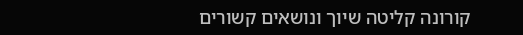קורונה קליטה שיוך ונושאים קשורים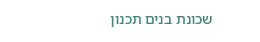שכונת בנים תכנון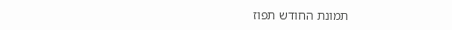תמונת החודש תפוז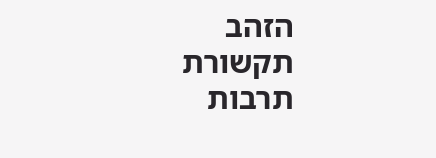הזהב תקשורת תרבות